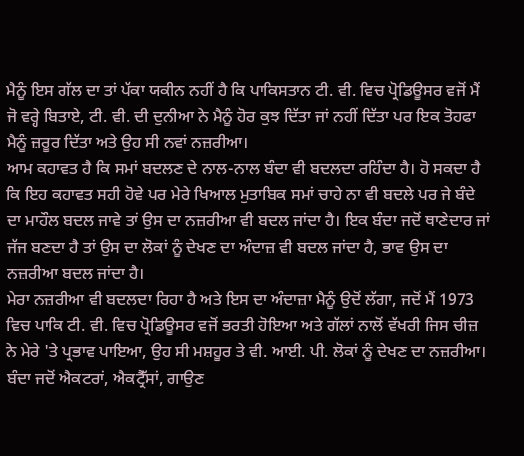ਮੈਨੂੰ ਇਸ ਗੱਲ ਦਾ ਤਾਂ ਪੱਕਾ ਯਕੀਨ ਨਹੀਂ ਹੈ ਕਿ ਪਾਕਿਸਤਾਨ ਟੀ. ਵੀ. ਵਿਚ ਪ੍ਰੋਡਿਊਸਰ ਵਜੋਂ ਮੈਂ ਜੋ ਵਰ੍ਹੇ ਬਿਤਾਏ, ਟੀ. ਵੀ. ਦੀ ਦੁਨੀਆ ਨੇ ਮੈਨੂੰ ਹੋਰ ਕੁਝ ਦਿੱਤਾ ਜਾਂ ਨਹੀਂ ਦਿੱਤਾ ਪਰ ਇਕ ਤੋਹਫਾ ਮੈਨੂੰ ਜ਼ਰੂਰ ਦਿੱਤਾ ਅਤੇ ਉਹ ਸੀ ਨਵਾਂ ਨਜ਼ਰੀਆ।
ਆਮ ਕਹਾਵਤ ਹੈ ਕਿ ਸਮਾਂ ਬਦਲਣ ਦੇ ਨਾਲ-ਨਾਲ ਬੰਦਾ ਵੀ ਬਦਲਦਾ ਰਹਿੰਦਾ ਹੈ। ਹੋ ਸਕਦਾ ਹੈ ਕਿ ਇਹ ਕਹਾਵਤ ਸਹੀ ਹੋਵੇ ਪਰ ਮੇਰੇ ਖਿਆਲ ਮੁਤਾਬਿਕ ਸਮਾਂ ਚਾਹੇ ਨਾ ਵੀ ਬਦਲੇ ਪਰ ਜੇ ਬੰਦੇ ਦਾ ਮਾਹੌਲ ਬਦਲ ਜਾਵੇ ਤਾਂ ਉਸ ਦਾ ਨਜ਼ਰੀਆ ਵੀ ਬਦਲ ਜਾਂਦਾ ਹੈ। ਇਕ ਬੰਦਾ ਜਦੋਂ ਥਾਣੇਦਾਰ ਜਾਂ ਜੱਜ ਬਣਦਾ ਹੈ ਤਾਂ ਉਸ ਦਾ ਲੋਕਾਂ ਨੂੰ ਦੇਖਣ ਦਾ ਅੰਦਾਜ਼ ਵੀ ਬਦਲ ਜਾਂਦਾ ਹੈ, ਭਾਵ ਉਸ ਦਾ ਨਜ਼ਰੀਆ ਬਦਲ ਜਾਂਦਾ ਹੈ।
ਮੇਰਾ ਨਜ਼ਰੀਆ ਵੀ ਬਦਲਦਾ ਰਿਹਾ ਹੈ ਅਤੇ ਇਸ ਦਾ ਅੰਦਾਜ਼ਾ ਮੈਨੂੰ ਉਦੋਂ ਲੱਗਾ, ਜਦੋਂ ਮੈਂ 1973 ਵਿਚ ਪਾਕਿ ਟੀ. ਵੀ. ਵਿਚ ਪ੍ਰੋਡਿਊਸਰ ਵਜੋਂ ਭਰਤੀ ਹੋਇਆ ਅਤੇ ਗੱਲਾਂ ਨਾਲੋਂ ਵੱਖਰੀ ਜਿਸ ਚੀਜ਼ ਨੇ ਮੇਰੇ 'ਤੇ ਪ੍ਰਭਾਵ ਪਾਇਆ, ਉਹ ਸੀ ਮਸ਼ਹੂਰ ਤੇ ਵੀ. ਆਈ. ਪੀ. ਲੋਕਾਂ ਨੂੰ ਦੇਖਣ ਦਾ ਨਜ਼ਰੀਆ।
ਬੰਦਾ ਜਦੋਂ ਐਕਟਰਾਂ, ਐਕਟ੍ਰੈੱਸਾਂ, ਗਾਉਣ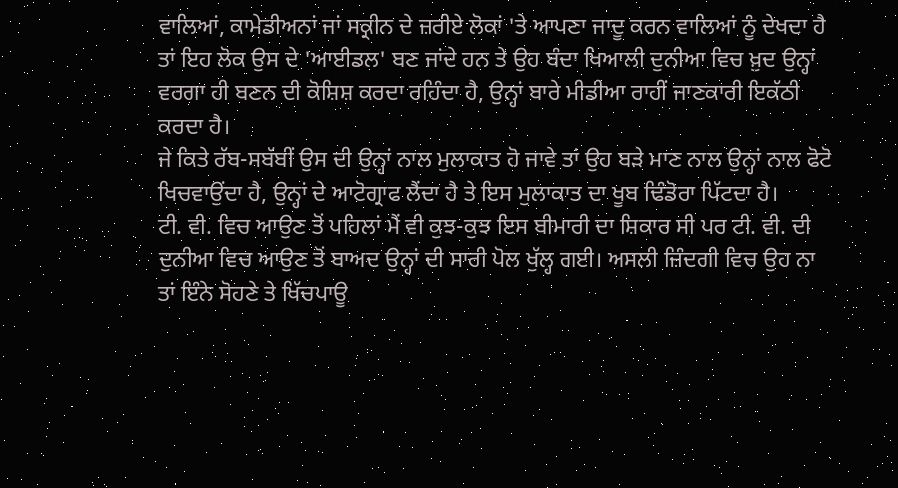ਵਾਲਿਆਂ, ਕਾਮੇਡੀਅਨਾਂ ਜਾਂ ਸਕ੍ਰੀਨ ਦੇ ਜ਼ਰੀਏ ਲੋਕਾਂ 'ਤੇ ਆਪਣਾ ਜਾਦੂ ਕਰਨ ਵਾਲਿਆਂ ਨੂੰ ਦੇਖਦਾ ਹੈ ਤਾਂ ਇਹ ਲੋਕ ਉਸ ਦੇ 'ਆਈਡਲ' ਬਣ ਜਾਂਦੇ ਹਨ ਤੇ ਉਹ ਬੰਦਾ ਖਿਆਲੀ ਦੁਨੀਆ ਵਿਚ ਖ਼ੁਦ ਉਨ੍ਹਾਂ ਵਰਗਾ ਹੀ ਬਣਨ ਦੀ ਕੋਸ਼ਿਸ਼ ਕਰਦਾ ਰਹਿੰਦਾ ਹੈ, ਉਨ੍ਹਾਂ ਬਾਰੇ ਮੀਡੀਆ ਰਾਹੀਂ ਜਾਣਕਾਰੀ ਇਕੱਠੀ ਕਰਦਾ ਹੈ।
ਜੇ ਕਿਤੇ ਰੱਬ-ਸਬੱਬੀਂ ਉਸ ਦੀ ਉਨ੍ਹਾਂ ਨਾਲ ਮੁਲਾਕਾਤ ਹੋ ਜਾਵੇ ਤਾਂ ਉਹ ਬੜੇ ਮਾਣ ਨਾਲ ਉਨ੍ਹਾਂ ਨਾਲ ਫੋਟੋ ਖਿਚਵਾਉਂਦਾ ਹੈ, ਉਨ੍ਹਾਂ ਦੇ ਆਟੋਗ੍ਰਾਫ ਲੈਂਦਾ ਹੈ ਤੇ ਇਸ ਮੁਲਾਕਾਤ ਦਾ ਖੂਬ ਢਿੰਡੋਰਾ ਪਿੱਟਦਾ ਹੈ।
ਟੀ. ਵੀ. ਵਿਚ ਆਉਣ ਤੋਂ ਪਹਿਲਾਂ ਮੈਂ ਵੀ ਕੁਝ-ਕੁਝ ਇਸ ਬੀਮਾਰੀ ਦਾ ਸ਼ਿਕਾਰ ਸੀ ਪਰ ਟੀ. ਵੀ. ਦੀ ਦੁਨੀਆ ਵਿਚ ਆਉਣ ਤੋਂ ਬਾਅਦ ਉਨ੍ਹਾਂ ਦੀ ਸਾਰੀ ਪੋਲ ਖੁੱਲ੍ਹ ਗਈ। ਅਸਲੀ ਜ਼ਿੰਦਗੀ ਵਿਚ ਉਹ ਨਾ ਤਾਂ ਇੰਨੇ ਸੋਹਣੇ ਤੇ ਖਿੱਚਪਾਊ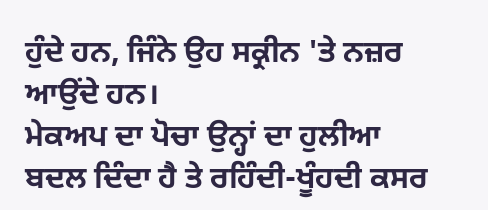ਹੁੰਦੇ ਹਨ, ਜਿੰਨੇ ਉਹ ਸਕ੍ਰੀਨ 'ਤੇ ਨਜ਼ਰ ਆਉਂਦੇ ਹਨ।
ਮੇਕਅਪ ਦਾ ਪੋਚਾ ਉਨ੍ਹਾਂ ਦਾ ਹੁਲੀਆ ਬਦਲ ਦਿੰਦਾ ਹੈ ਤੇ ਰਹਿੰਦੀ-ਖੂੰਹਦੀ ਕਸਰ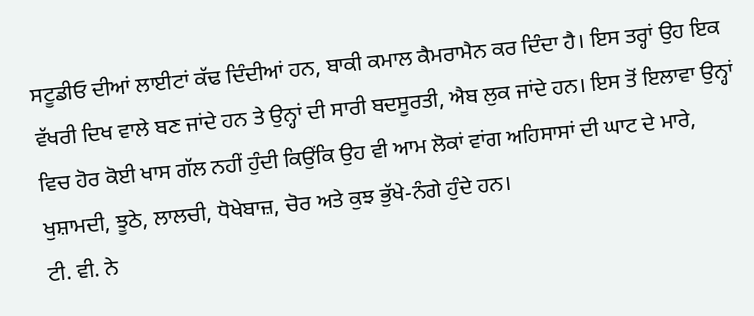ਸਟੂਡੀਓ ਦੀਆਂ ਲਾਈਟਾਂ ਕੱਢ ਦਿੰਦੀਆਂ ਹਨ, ਬਾਕੀ ਕਮਾਲ ਕੈਮਰਾਮੈਨ ਕਰ ਦਿੰਦਾ ਹੈ। ਇਸ ਤਰ੍ਹਾਂ ਉਹ ਇਕ ਵੱਖਰੀ ਦਿਖ ਵਾਲੇ ਬਣ ਜਾਂਦੇ ਹਨ ਤੇ ਉਨ੍ਹਾਂ ਦੀ ਸਾਰੀ ਬਦਸੂਰਤੀ, ਐਬ ਲੁਕ ਜਾਂਦੇ ਹਨ। ਇਸ ਤੋਂ ਇਲਾਵਾ ਉਨ੍ਹਾਂ ਵਿਚ ਹੋਰ ਕੋਈ ਖਾਸ ਗੱਲ ਨਹੀਂ ਹੁੰਦੀ ਕਿਉਂਕਿ ਉਹ ਵੀ ਆਮ ਲੋਕਾਂ ਵਾਂਗ ਅਹਿਸਾਸਾਂ ਦੀ ਘਾਟ ਦੇ ਮਾਰੇ, ਖੁਸ਼ਾਮਦੀ, ਝੂਠੇ, ਲਾਲਚੀ, ਧੋਖੇਬਾਜ਼, ਚੋਰ ਅਤੇ ਕੁਝ ਭੁੱਖੇ-ਨੰਗੇ ਹੁੰਦੇ ਹਨ।
ਟੀ. ਵੀ. ਨੇ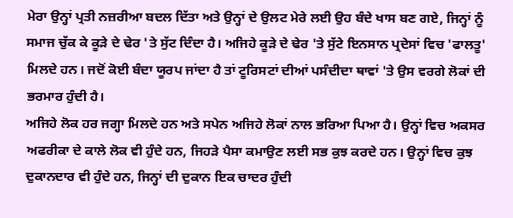ਮੇਰਾ ਉਨ੍ਹਾਂ ਪ੍ਰਤੀ ਨਜ਼ਰੀਆ ਬਦਲ ਦਿੱਤਾ ਅਤੇ ਉਨ੍ਹਾਂ ਦੇ ਉਲਟ ਮੇਰੇ ਲਈ ਉਹ ਬੰਦੇ ਖਾਸ ਬਣ ਗਏ, ਜਿਨ੍ਹਾਂ ਨੂੰ ਸਮਾਜ ਚੁੱਕ ਕੇ ਕੂੜੇ ਦੇ ਢੇਰ 'ਤੇ ਸੁੱਟ ਦਿੰਦਾ ਹੈ। ਅਜਿਹੇ ਕੂੜੇ ਦੇ ਢੇਰ 'ਤੇ ਸੁੱਟੇ ਇਨਸਾਨ ਪ੍ਰਦੇਸਾਂ ਵਿਚ 'ਫਾਲਤੂ' ਮਿਲਦੇ ਹਨ। ਜਦੋਂ ਕੋਈ ਬੰਦਾ ਯੂਰਪ ਜਾਂਦਾ ਹੈ ਤਾਂ ਟੂਰਿਸਟਾਂ ਦੀਆਂ ਪਸੰਦੀਦਾ ਥਾਵਾਂ 'ਤੇ ਉਸ ਵਰਗੇ ਲੋਕਾਂ ਦੀ ਭਰਮਾਰ ਹੁੰਦੀ ਹੈ।
ਅਜਿਹੇ ਲੋਕ ਹਰ ਜਗ੍ਹਾ ਮਿਲਦੇ ਹਨ ਅਤੇ ਸਪੇਨ ਅਜਿਹੇ ਲੋਕਾਂ ਨਾਲ ਭਰਿਆ ਪਿਆ ਹੈ। ਉਨ੍ਹਾਂ ਵਿਚ ਅਕਸਰ ਅਫਰੀਕਾ ਦੇ ਕਾਲੇ ਲੋਕ ਵੀ ਹੁੰਦੇ ਹਨ, ਜਿਹੜੇ ਪੈਸਾ ਕਮਾਉਣ ਲਈ ਸਭ ਕੁਝ ਕਰਦੇ ਹਨ। ਉਨ੍ਹਾਂ ਵਿਚ ਕੁਝ ਦੁਕਾਨਦਾਰ ਵੀ ਹੁੰਦੇ ਹਨ, ਜਿਨ੍ਹਾਂ ਦੀ ਦੁਕਾਨ ਇਕ ਚਾਦਰ ਹੁੰਦੀ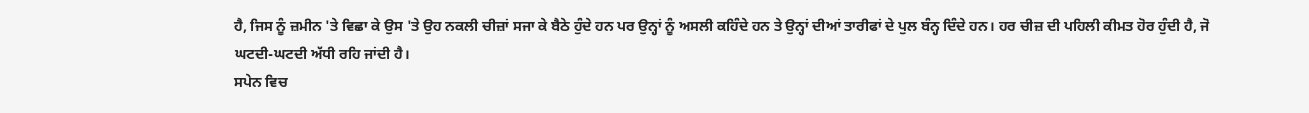ਹੈ, ਜਿਸ ਨੂੰ ਜ਼ਮੀਨ 'ਤੇ ਵਿਛਾ ਕੇ ਉਸ 'ਤੇ ਉਹ ਨਕਲੀ ਚੀਜ਼ਾਂ ਸਜਾ ਕੇ ਬੈਠੇ ਹੁੰਦੇ ਹਨ ਪਰ ਉਨ੍ਹਾਂ ਨੂੰ ਅਸਲੀ ਕਹਿੰਦੇ ਹਨ ਤੇ ਉਨ੍ਹਾਂ ਦੀਆਂ ਤਾਰੀਫਾਂ ਦੇ ਪੁਲ ਬੰਨ੍ਹ ਦਿੰਦੇ ਹਨ। ਹਰ ਚੀਜ਼ ਦੀ ਪਹਿਲੀ ਕੀਮਤ ਹੋਰ ਹੁੰਦੀ ਹੈ, ਜੋ ਘਟਦੀ-ਘਟਦੀ ਅੱਧੀ ਰਹਿ ਜਾਂਦੀ ਹੈ।
ਸਪੇਨ ਵਿਚ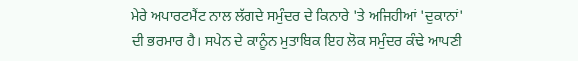ਮੇਰੇ ਅਪਾਰਟਮੈਂਟ ਨਾਲ ਲੱਗਦੇ ਸਮੁੰਦਰ ਦੇ ਕਿਨਾਰੇ 'ਤੇ ਅਜਿਹੀਆਂ 'ਦੁਕਾਨਾਂ' ਦੀ ਭਰਮਾਰ ਹੈ। ਸਪੇਨ ਦੇ ਕਾਨੂੰਨ ਮੁਤਾਬਿਕ ਇਹ ਲੋਕ ਸਮੁੰਦਰ ਕੰਢੇ ਆਪਣੀ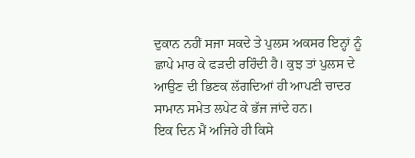ਦੁਕਾਨ ਨਹੀਂ ਸਜਾ ਸਕਦੇ ਤੇ ਪੁਲਸ ਅਕਸਰ ਇਨ੍ਹਾਂ ਨੂੰ ਛਾਪੇ ਮਾਰ ਕੇ ਫੜਦੀ ਰਹਿੰਦੀ ਹੈ। ਕੁਝ ਤਾਂ ਪੁਲਸ ਦੇ ਆਉਣ ਦੀ ਭਿਣਕ ਲੱਗਦਿਆਂ ਹੀ ਆਪਣੀ ਚਾਦਰ ਸਾਮਾਨ ਸਮੇਤ ਲਪੇਟ ਕੇ ਭੱਜ ਜਾਂਦੇ ਹਨ।
ਇਕ ਦਿਨ ਮੈਂ ਅਜਿਹੇ ਹੀ ਕਿਸੇ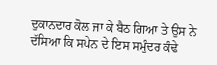ਦੁਕਾਨਦਾਰ ਕੋਲ ਜਾ ਕੇ ਬੈਠ ਗਿਆ ਤੇ ਉਸ ਨੇ ਦੱਸਿਆ ਕਿ ਸਪੇਨ ਦੇ ਇਸ ਸਮੁੰਦਰ ਕੰਢੇ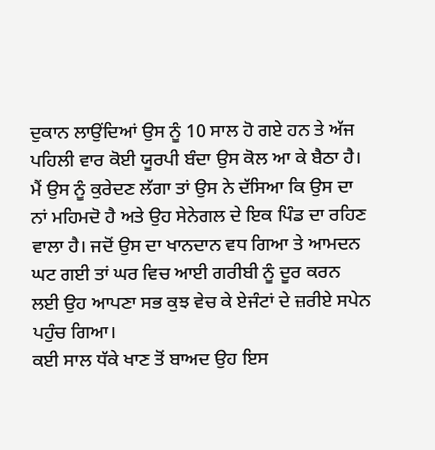ਦੁਕਾਨ ਲਾਉਂਦਿਆਂ ਉਸ ਨੂੰ 10 ਸਾਲ ਹੋ ਗਏ ਹਨ ਤੇ ਅੱਜ ਪਹਿਲੀ ਵਾਰ ਕੋਈ ਯੂਰਪੀ ਬੰਦਾ ਉਸ ਕੋਲ ਆ ਕੇ ਬੈਠਾ ਹੈ।
ਮੈਂ ਉਸ ਨੂੰ ਕੁਰੇਦਣ ਲੱਗਾ ਤਾਂ ਉਸ ਨੇ ਦੱਸਿਆ ਕਿ ਉਸ ਦਾ ਨਾਂ ਮਹਿਮਦੋ ਹੈ ਅਤੇ ਉਹ ਸੇਨੇਗਲ ਦੇ ਇਕ ਪਿੰਡ ਦਾ ਰਹਿਣ ਵਾਲਾ ਹੈ। ਜਦੋਂ ਉਸ ਦਾ ਖਾਨਦਾਨ ਵਧ ਗਿਆ ਤੇ ਆਮਦਨ ਘਟ ਗਈ ਤਾਂ ਘਰ ਵਿਚ ਆਈ ਗਰੀਬੀ ਨੂੰ ਦੂਰ ਕਰਨ ਲਈ ਉਹ ਆਪਣਾ ਸਭ ਕੁਝ ਵੇਚ ਕੇ ਏਜੰਟਾਂ ਦੇ ਜ਼ਰੀਏ ਸਪੇਨ ਪਹੁੰਚ ਗਿਆ।
ਕਈ ਸਾਲ ਧੱਕੇ ਖਾਣ ਤੋਂ ਬਾਅਦ ਉਹ ਇਸ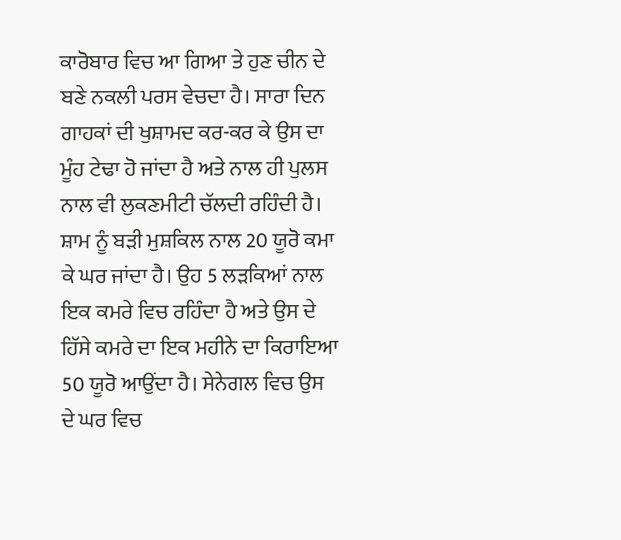ਕਾਰੋਬਾਰ ਵਿਚ ਆ ਗਿਆ ਤੇ ਹੁਣ ਚੀਨ ਦੇ ਬਣੇ ਨਕਲੀ ਪਰਸ ਵੇਚਦਾ ਹੈ। ਸਾਰਾ ਦਿਨ ਗਾਹਕਾਂ ਦੀ ਖੁਸ਼ਾਮਦ ਕਰ-ਕਰ ਕੇ ਉਸ ਦਾ ਮੂੰਹ ਟੇਢਾ ਹੋ ਜਾਂਦਾ ਹੈ ਅਤੇ ਨਾਲ ਹੀ ਪੁਲਸ ਨਾਲ ਵੀ ਲੁਕਣਮੀਟੀ ਚੱਲਦੀ ਰਹਿੰਦੀ ਹੈ। ਸ਼ਾਮ ਨੂੰ ਬੜੀ ਮੁਸ਼ਕਿਲ ਨਾਲ 20 ਯੂਰੋ ਕਮਾ ਕੇ ਘਰ ਜਾਂਦਾ ਹੈ। ਉਹ 5 ਲੜਕਿਆਂ ਨਾਲ ਇਕ ਕਮਰੇ ਵਿਚ ਰਹਿੰਦਾ ਹੈ ਅਤੇ ਉਸ ਦੇ ਹਿੱਸੇ ਕਮਰੇ ਦਾ ਇਕ ਮਹੀਨੇ ਦਾ ਕਿਰਾਇਆ 50 ਯੂਰੋ ਆਉਂਦਾ ਹੈ। ਸੇਨੇਗਲ ਵਿਚ ਉਸ ਦੇ ਘਰ ਵਿਚ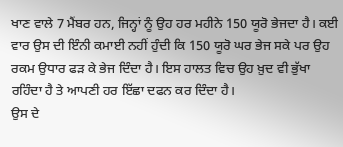ਖਾਣ ਵਾਲੇ 7 ਮੈਂਬਰ ਹਨ, ਜਿਨ੍ਹਾਂ ਨੂੰ ਉਹ ਹਰ ਮਹੀਨੇ 150 ਯੂਰੋ ਭੇਜਦਾ ਹੈ। ਕਈ ਵਾਰ ਉਸ ਦੀ ਇੰਨੀ ਕਮਾਈ ਨਹੀਂ ਹੁੰਦੀ ਕਿ 150 ਯੂਰੋ ਘਰ ਭੇਜ ਸਕੇ ਪਰ ਉਹ ਰਕਮ ਉਧਾਰ ਫੜ ਕੇ ਭੇਜ ਦਿੰਦਾ ਹੈ। ਇਸ ਹਾਲਤ ਵਿਚ ਉਹ ਖ਼ੁਦ ਵੀ ਭੁੱਖਾ ਰਹਿੰਦਾ ਹੈ ਤੇ ਆਪਣੀ ਹਰ ਇੱਛਾ ਦਫਨ ਕਰ ਦਿੰਦਾ ਹੈ।
ਉਸ ਦੇ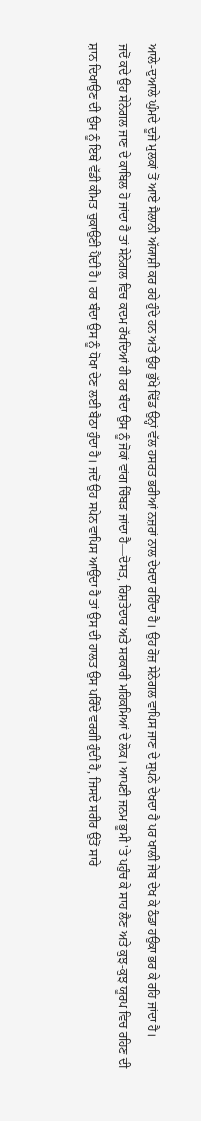ਆਲੇ-ਦੁਆਲੇ ਘੁੰਮਦੇ ਦੂਜੇ ਮੁਲਕਾਂ ਤੋਂ ਆਏ ਸੈਲਾਨੀ ਅੱਯਾਸ਼ੀ ਕਰ ਰਹੇ ਹੁੰਦੇ ਹਨ ਅਤੇ ਉਹ ਭੁੱਖੇ ਢਿੱਡ ਉਨ੍ਹਾਂ ਵੱਲ ਹਸਰਤ ਭਰੀਆਂ ਨਜ਼ਰਾਂ ਨਾਲ ਦੇਖਦਾ ਰਹਿੰਦਾ ਹੈ। ਉਹ ਰੋਜ਼ ਸੇਨੇਗਲ ਵਾਪਿਸ ਜਾਣ ਦੇ ਸੁਪਨੇ ਦੇਖਦਾ ਹੈ ਪਰ ਖਾਲੀ ਜੇਬ ਦੇਖ ਕੇ ਠੰਡਾ ਹਉਕਾ ਭਰ ਕੇ ਰਹਿ ਜਾਂਦਾ ਹੈ।
ਜਦੋਂ ਕਦੇ ਉਹ ਸੇਨੇਗਲ ਜਾਣ ਦੇ ਕਾਬਿਲ ਹੋ ਜਾਂਦਾ ਹੈ ਤਾਂ ਸੇਨੇਗਲ ਵਿਚ ਕਦਮ ਰੱਖਦਿਆਂ ਹੀ ਹਰ ਬੰਦਾ ਉਸ ਨੂੰ ਜੋਕਾਂ ਵਾਂਗ ਚਿੰਬੜ ਜਾਂਦਾ ਹੈ—ਦੋਸਤ, ਰਿਸ਼ਤੇਦਾਰ ਅਤੇ ਸਰਕਾਰੀ ਮਹਿਕਮਿਆਂ ਦੇ ਲੋਕ। ਆਪਣੀ ਜਨਮ ਭੂਮੀ 'ਤੇ ਪਹੁੰਚ ਕੇ ਸਾਹ ਲੈਣ ਅਤੇ ਕੁਝ-ਕੁਝ ਯੂਰਪ ਵਿਚ ਰਹਿਣ ਦੀ ਸ਼ਾਨ ਦਿਖਾਉਣ ਦੀ ਉਸ ਨੂੰ ਇਥੇ ਵੱਡੀ ਕੀਮਤ ਚੁਕਾਉਣੀ ਪੈਂਦੀ ਹੈ। ਹਰ ਬੰਦਾ ਉਸ ਨੂੰ ਧੋਖਾ ਦੇਣ ਲਈ ਬੈਠਾ ਹੁੰਦਾ ਹੈ। ਜਦੋਂ ਉਹ ਸਪੇਨ ਵਾਪਿਸ ਆਉਂਦਾ ਹੈ ਤਾਂ ਉਸ ਦੀ ਹਾਲਤ ਉਸ ਪਰਿੰਦੇ ਵਰਗੀ ਹੁੰਦੀ ਹੈ, ਜਿਸਦੇ ਸਰੀਰ ਉਤੋਂ ਸਾਰੇ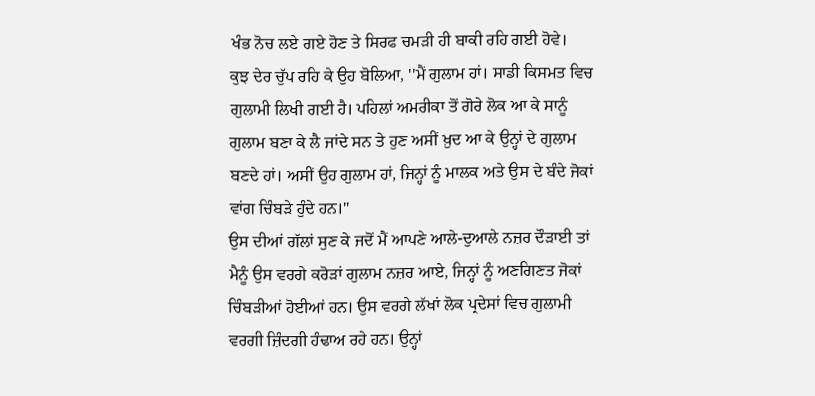ਖੰਭ ਨੋਚ ਲਏ ਗਏ ਹੋਣ ਤੇ ਸਿਰਫ ਚਮੜੀ ਹੀ ਬਾਕੀ ਰਹਿ ਗਈ ਹੋਵੇ।
ਕੁਝ ਦੇਰ ਚੁੱਪ ਰਹਿ ਕੇ ਉਹ ਬੋਲਿਆ, ''ਮੈਂ ਗੁਲਾਮ ਹਾਂ। ਸਾਡੀ ਕਿਸਮਤ ਵਿਚ ਗੁਲਾਮੀ ਲਿਖੀ ਗਈ ਹੈ। ਪਹਿਲਾਂ ਅਮਰੀਕਾ ਤੋਂ ਗੋਰੇ ਲੋਕ ਆ ਕੇ ਸਾਨੂੰ ਗੁਲਾਮ ਬਣਾ ਕੇ ਲੈ ਜਾਂਦੇ ਸਨ ਤੇ ਹੁਣ ਅਸੀਂ ਖ਼ੁਦ ਆ ਕੇ ਉਨ੍ਹਾਂ ਦੇ ਗੁਲਾਮ ਬਣਦੇ ਹਾਂ। ਅਸੀਂ ਉਹ ਗੁਲਾਮ ਹਾਂ, ਜਿਨ੍ਹਾਂ ਨੂੰ ਮਾਲਕ ਅਤੇ ਉਸ ਦੇ ਬੰਦੇ ਜੋਕਾਂ ਵਾਂਗ ਚਿੰਬੜੇ ਹੁੰਦੇ ਹਨ।''
ਉਸ ਦੀਆਂ ਗੱਲਾਂ ਸੁਣ ਕੇ ਜਦੋਂ ਮੈਂ ਆਪਣੇ ਆਲੇ-ਦੁਆਲੇ ਨਜ਼ਰ ਦੌੜਾਈ ਤਾਂ ਮੈਨੂੰ ਉਸ ਵਰਗੇ ਕਰੋੜਾਂ ਗੁਲਾਮ ਨਜ਼ਰ ਆਏ, ਜਿਨ੍ਹਾਂ ਨੂੰ ਅਣਗਿਣਤ ਜੋਕਾਂ ਚਿੰਬੜੀਆਂ ਹੋਈਆਂ ਹਨ। ਉਸ ਵਰਗੇ ਲੱਖਾਂ ਲੋਕ ਪ੍ਰਦੇਸਾਂ ਵਿਚ ਗੁਲਾਮੀ ਵਰਗੀ ਜ਼ਿੰਦਗੀ ਹੰਢਾਅ ਰਹੇ ਹਨ। ਉਨ੍ਹਾਂ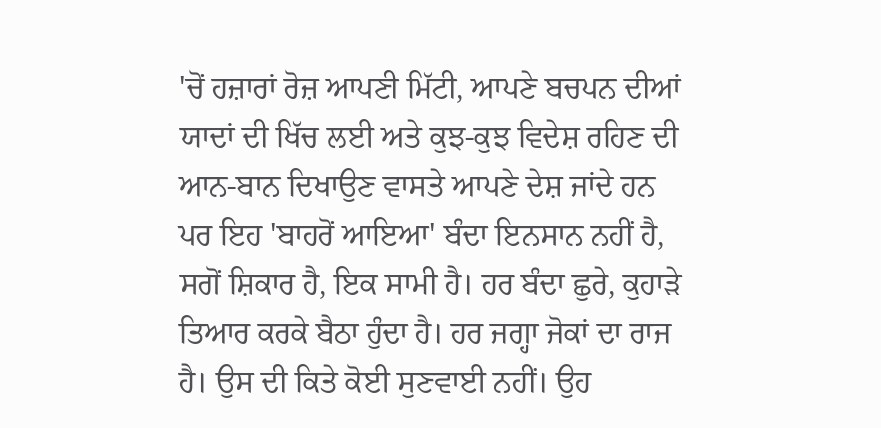'ਚੋਂ ਹਜ਼ਾਰਾਂ ਰੋਜ਼ ਆਪਣੀ ਮਿੱਟੀ, ਆਪਣੇ ਬਚਪਨ ਦੀਆਂ ਯਾਦਾਂ ਦੀ ਖਿੱਚ ਲਈ ਅਤੇ ਕੁਝ-ਕੁਝ ਵਿਦੇਸ਼ ਰਹਿਣ ਦੀ ਆਨ-ਬਾਨ ਦਿਖਾਉਣ ਵਾਸਤੇ ਆਪਣੇ ਦੇਸ਼ ਜਾਂਦੇ ਹਨ ਪਰ ਇਹ 'ਬਾਹਰੋਂ ਆਇਆ' ਬੰਦਾ ਇਨਸਾਨ ਨਹੀਂ ਹੈ, ਸਗੋਂ ਸ਼ਿਕਾਰ ਹੈ, ਇਕ ਸਾਮੀ ਹੈ। ਹਰ ਬੰਦਾ ਛੁਰੇ, ਕੁਹਾੜੇ ਤਿਆਰ ਕਰਕੇ ਬੈਠਾ ਹੁੰਦਾ ਹੈ। ਹਰ ਜਗ੍ਹਾ ਜੋਕਾਂ ਦਾ ਰਾਜ ਹੈ। ਉਸ ਦੀ ਕਿਤੇ ਕੋਈ ਸੁਣਵਾਈ ਨਹੀਂ। ਉਹ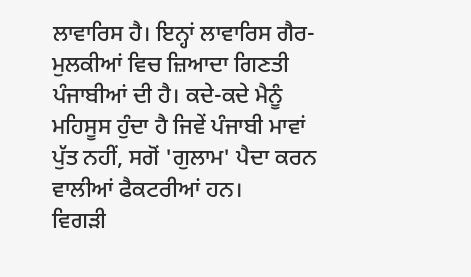ਲਾਵਾਰਿਸ ਹੈ। ਇਨ੍ਹਾਂ ਲਾਵਾਰਿਸ ਗੈਰ-ਮੁਲਕੀਆਂ ਵਿਚ ਜ਼ਿਆਦਾ ਗਿਣਤੀ ਪੰਜਾਬੀਆਂ ਦੀ ਹੈ। ਕਦੇ-ਕਦੇ ਮੈਨੂੰ ਮਹਿਸੂਸ ਹੁੰਦਾ ਹੈ ਜਿਵੇਂ ਪੰਜਾਬੀ ਮਾਵਾਂ ਪੁੱਤ ਨਹੀਂ, ਸਗੋਂ 'ਗੁਲਾਮ' ਪੈਦਾ ਕਰਨ ਵਾਲੀਆਂ ਫੈਕਟਰੀਆਂ ਹਨ।
ਵਿਗੜੀ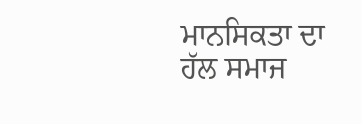ਮਾਨਸਿਕਤਾ ਦਾ ਹੱਲ ਸਮਾਜ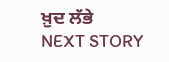ਖ਼ੁਦ ਲੱਭੇ
NEXT STORY